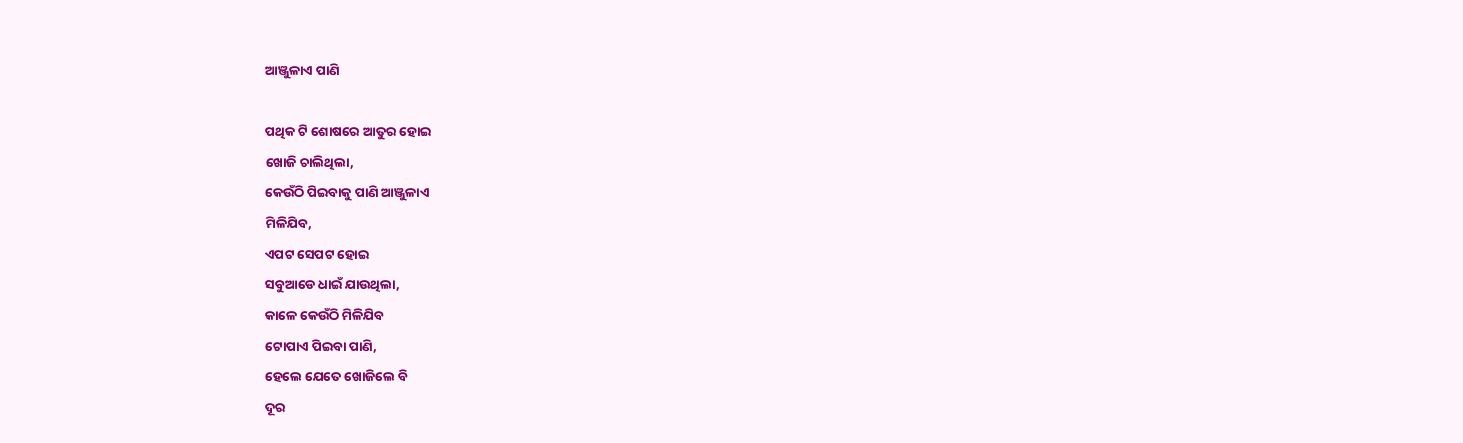ଆଞ୍ଜୁଳାଏ ପାଣି

ପଥିକ ଟି ଶୋଷରେ ଆତୁର ହୋଇ
ଖୋଜି ଚାଲିଥିଲା,
କେଉଁଠି ପିଇବାକୁ ପାଣି ଆଞ୍ଜୁଳାଏ
ମିଳିଯିବ,
ଏପଟ ସେପଟ ହୋଇ
ସବୁଆଡେ ଧାଇଁ ଯାଉଥିଲା,
କାଳେ କେଉଁଠି ମିଳିଯିବ
ଟୋପାଏ ପିଇବା ପାଣି,
ହେଲେ ଯେତେ ଖୋଜିଲେ ବି
ଦୂର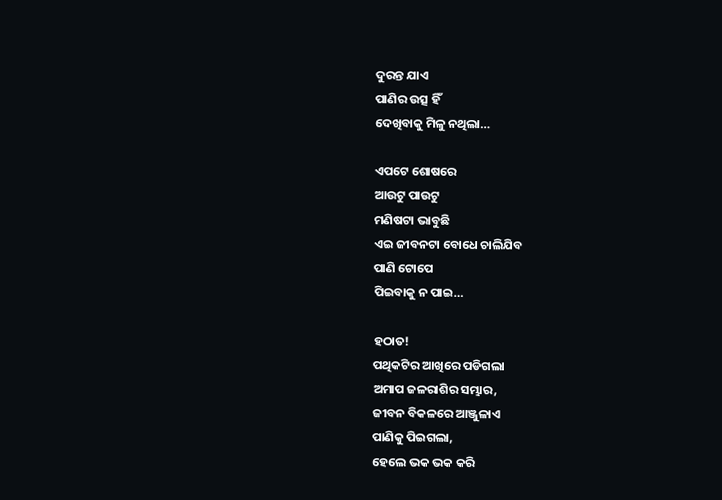ଦୁରନ୍ତ ଯାଏ
ପାଣିର ଉତ୍ସ ହିଁ
ଦେଖିବାକୁ ମିଳୁ ନଥିଲା…

ଏପଟେ ଶୋଷରେ
ଆଉଟୁ ପାଉଟୁ
ମଣିଷଟା ଭାବୁଛି
ଏଇ ଜୀବନଟା ବୋଧେ ଚାଲିଯିବ
ପାଣି ଟୋପେ
ପିଇବାକୁ ନ ପାଇ…

ହଠାତ!
ପଥିକଟିର ଆଖିରେ ପଡିଗଲା
ଅମାପ ଜଳରାଶିର ସମ୍ଭାର,
ଜୀବନ ବିକଳରେ ଆଞ୍ଜୁଳାଏ
ପାଣିକୁ ପିଇଗଲା,
ହେଲେ ଭକ ଭକ କରି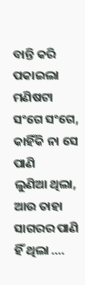ବାନ୍ତି କରି ପକାଇଲା ମଣିଷଟା
ସଂଗେ ସଂଗେ,
କାହିଁକି ନା ସେ ପାଣି
ଲୁଣିଆ ଥିଲା,
ଆଉ ତାହା ସାଗରର ପାଣି ହିଁ ଥିଲା ….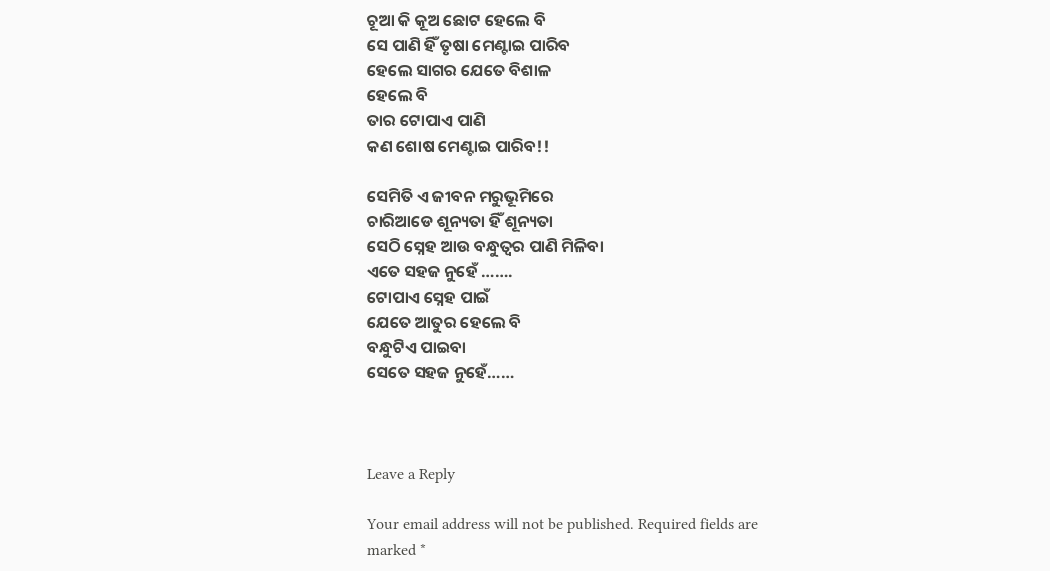ଚୂଆ କି କୂଅ ଛୋଟ ହେଲେ ବି
ସେ ପାଣି ହିଁ ତୃଷା ମେଣ୍ଟାଇ ପାରିବ
ହେଲେ ସାଗର ଯେତେ ବିଶାଳ
ହେଲେ ବି
ତାର ଟୋପାଏ ପାଣି
କଣ ଶୋଷ ମେଣ୍ଟାଇ ପାରିବ!!

ସେମିତି ଏ ଜୀବନ ମରୁଭୂମିରେ
ଚାରିଆଡେ ଶୂନ୍ୟତା ହିଁ ଶୂନ୍ୟତା
ସେଠି ସ୍ନେହ ଆଉ ବନ୍ଧୁତ୍ୱର ପାଣି ମିଳିବା
ଏତେ ସହଜ ନୁହେଁ …….
ଟୋପାଏ ସ୍ନେହ ପାଇଁ
ଯେତେ ଆତୁର ହେଲେ ବି
ବନ୍ଧୁଟିଏ ପାଇବା
ସେତେ ସହଜ ନୁହେଁ……



Leave a Reply

Your email address will not be published. Required fields are marked *